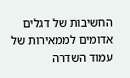החשיבות של דגלים אדומים לממאירות של עמוד השדרה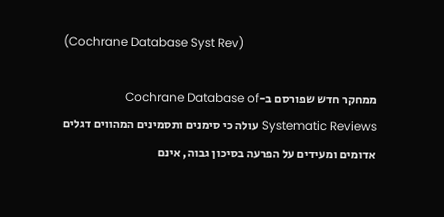(Cochrane Database Syst Rev)

ממחקר חדש שפורסם ב-Cochrane Database of Systematic Reviews עולה כי סימנים ותסמינים המהווים דגלים אדומים ומעידים על הפרעה בסיכון גבוה, אינם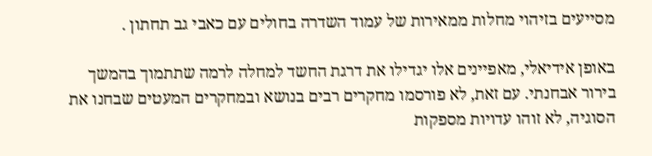מסייעים בזיהוי מחלות ממאירות של עמוד השדרה בחולים עם כאבי גב תחתון .

באופן אידיאלי, מאפיינים אלו יגדילו את דרגת החשד למחלה לרמה שתתמוך בהמשך בירור אבחנתי. עם זאת, לא פורסמו מחקרים רבים בנושא ובמחקרים המעטים שבחנו את הסוגיה, לא זוהו עדויות מספקות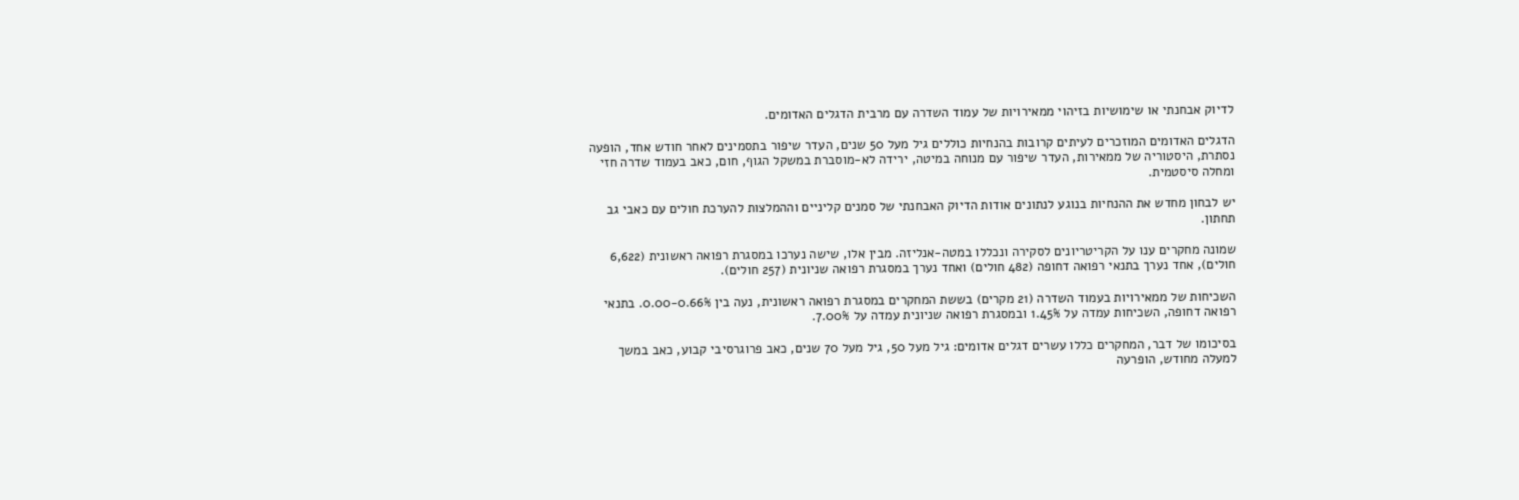לדיוק אבחנתי או שימושיות בזיהוי ממאירויות של עמוד השדרה עם מרבית הדגלים האדומים.

הדגלים האדומים המוזכרים לעיתים קרובות בהנחיות כוללים גיל מעל 50 שנים, העדר שיפור בתסמינים לאחר חודש אחד, הופעה נסתרת, היסטוריה של ממאירות, העדר שיפור עם מנוחה במיטה, ירידה לא-מוסברת במשקל הגוף, חום, כאב בעמוד שדרה חזי ומחלה סיסטמית.

יש לבחון מחדש את ההנחיות בנוגע לנתונים אודות הדיוק האבחנתי של סמנים קליניים וההמלצות להערכת חולים עם כאבי גב תחתון.

שמונה מחקרים ענו על הקריטריונים לסקירה ונכללו במטה-אנליזה. מבין אלו, שישה נערכו במסגרת רפואה ראשונית (6,622 חולים), אחד נערך בתנאי רפואה דחופה (482 חולים) ואחד נערך במסגרת רפואה שניונית (257 חולים).

השכיחות של ממאירויות בעמוד השדרה (21 מקרים) בששת המחקרים במסגרת רפואה ראשונית, נעה בין 0.00-0.66%. בתנאי רפואה דחופה, השכיחות עמדה על 1.45% ובמסגרת רפואה שניונית עמדה על 7.00%.

בסיכומו של דבר, המחקרים כללו עשרים דגלים אדומים: גיל מעל 50, גיל מעל 70 שנים, כאב פרוגרסיבי קבוע, כאב במשך למעלה מחודש, הופרעה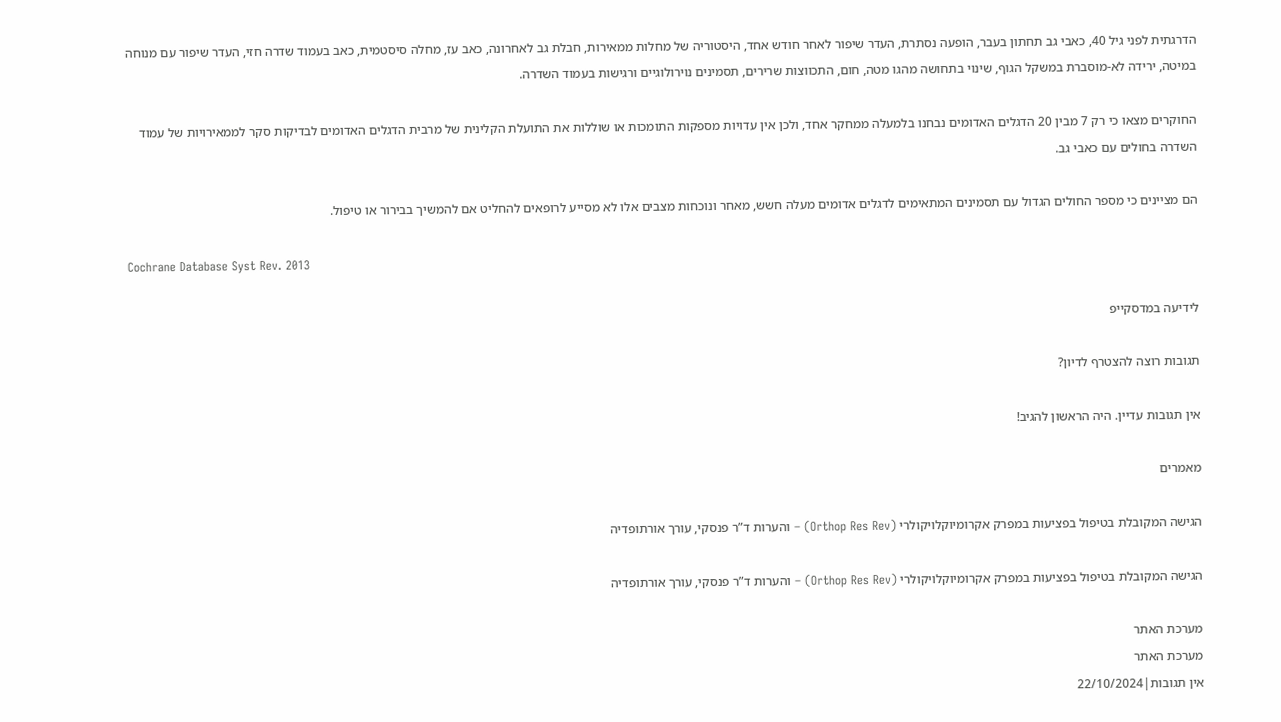הדרגתית לפני גיל 40, כאבי גב תחתון בעבר, הופעה נסתרת, העדר שיפור לאחר חודש אחד, היסטוריה של מחלות ממאירות, חבלת גב לאחרונה, כאב עז, מחלה סיסטמית, כאב בעמוד שדרה חזי, העדר שיפור עם מנוחה במיטה, ירידה לא-מוסברת במשקל הגוף, שינוי בתחושה מהגו מטה, חום, התכווצות שרירים, תסמינים נוירולוגיים ורגישות בעמוד השדרה.

החוקרים מצאו כי רק 7 מבין 20 הדגלים האדומים נבחנו בלמעלה ממחקר אחד, ולכן אין עדויות מספקות התומכות או שוללות את התועלת הקלינית של מרבית הדגלים האדומים לבדיקות סקר לממאירויות של עמוד השדרה בחולים עם כאבי גב.

הם מציינים כי מספר החולים הגדול עם תסמינים המתאימים לדגלים אדומים מעלה חשש, מאחר ונוכחות מצבים אלו לא מסייע לרופאים להחליט אם להמשיך בבירור או טיפול.

Cochrane Database Syst Rev. 2013

לידיעה במדסקייפ

תגובות רוצה להצטרף לדיון?

אין תגובות עדיין. היה הראשון להגיב!

מאמרים

הגישה המקובלת בטיפול בפציעות במפרק אקרומיוקלויקולרי (Orthop Res Rev) – והערות ד”ר פנסקי, עורך אורתופדיה

הגישה המקובלת בטיפול בפציעות במפרק אקרומיוקלויקולרי (Orthop Res Rev) – והערות ד”ר פנסקי, עורך אורתופדיה

מערכת האתר
מערכת האתר
אין תגובות|22/10/2024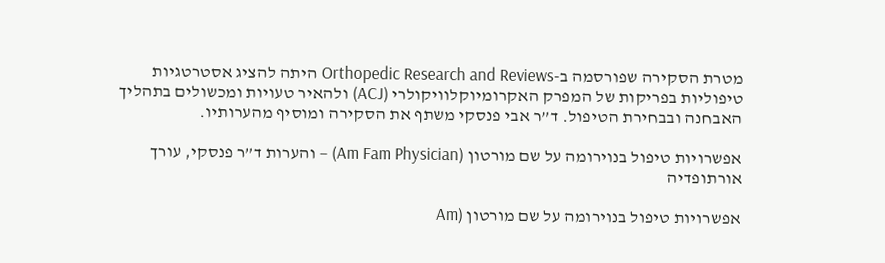מטרת הסקירה שפורסמה ב-Orthopedic Research and Reviews היתה להציג אסטרטגיות טיפוליות בפריקות של המפרק האקרומיוקלוויקולרי (ACJ) ולהאיר טעויות ומכשולים בתהליך האבחנה ובבחירת הטיפול. ד”ר אבי פנסקי משתף את הסקירה ומוסיף מהערותיו.

אפשרויות טיפול בנוירומה על שם מורטון (Am Fam Physician) – והערות ד”ר פנסקי, עורך אורתופדיה

אפשרויות טיפול בנוירומה על שם מורטון (Am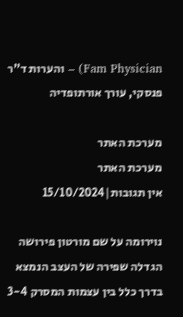Fam Physician) – והערות ד”ר פנסקי, עורך אורתופדיה

מערכת האתר
מערכת האתר
אין תגובות|15/10/2024

נוירומה על שם מורטון פירושה הגדלה שפירה של העצב הנמצא בדרך כלל בין עצמות המסרק 3-4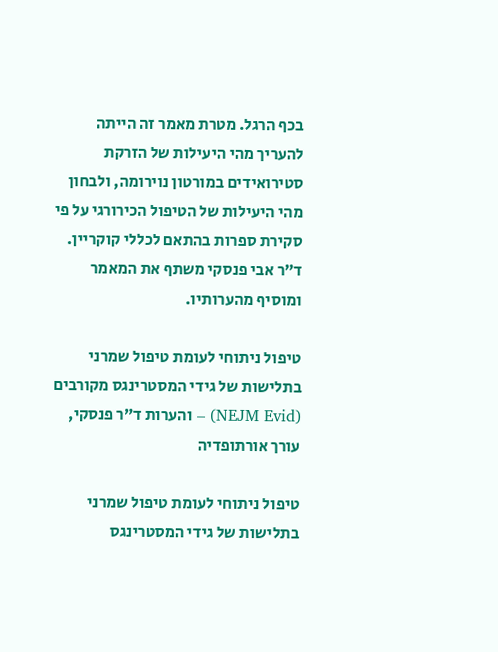בכף הרגל. מטרת מאמר זה הייתה להעריך מהי היעילות של הזרקת סטירואידים במורטון נוירומה, ולבחון מהי היעילות של הטיפול הכירורגי על פי סקירת ספרות בהתאם לכללי קוקריין. ד”ר אבי פנסקי משתף את המאמר ומוסיף מהערותיו.

טיפול ניתוחי לעומת טיפול שמרני בתלישות של גידי המסטרינגס מקורבים (NEJM Evid) – והערות ד”ר פנסקי, עורך אורתופדיה

טיפול ניתוחי לעומת טיפול שמרני בתלישות של גידי המסטרינגס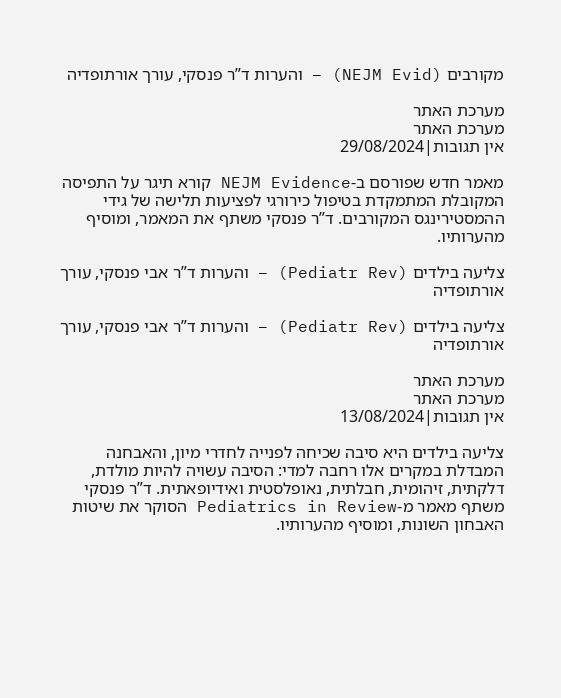מקורבים (NEJM Evid) – והערות ד”ר פנסקי, עורך אורתופדיה

מערכת האתר
מערכת האתר
אין תגובות|29/08/2024

מאמר חדש שפורסם ב-NEJM Evidence קורא תיגר על התפיסה המקובלת המתמקדת בטיפול כירורגי לפציעות תלישה של גידי ההמסטירינגס המקורבים. ד”ר פנסקי משתף את המאמר, ומוסיף מהערותיו.

צליעה בילדים (Pediatr Rev) – והערות ד”ר אבי פנסקי, עורך אורתופדיה

צליעה בילדים (Pediatr Rev) – והערות ד”ר אבי פנסקי, עורך אורתופדיה

מערכת האתר
מערכת האתר
אין תגובות|13/08/2024

צליעה בילדים היא סיבה שכיחה לפנייה לחדרי מיון, והאבחנה המבדלת במקרים אלו רחבה למדי: הסיבה עשויה להיות מולדת, דלקתית, זיהומית, חבלתית, נאופלסטית ואידיופאתית. ד”ר פנסקי משתף מאמר מ-Pediatrics in Review הסוקר את שיטות האבחון השונות, ומוסיף מהערותיו.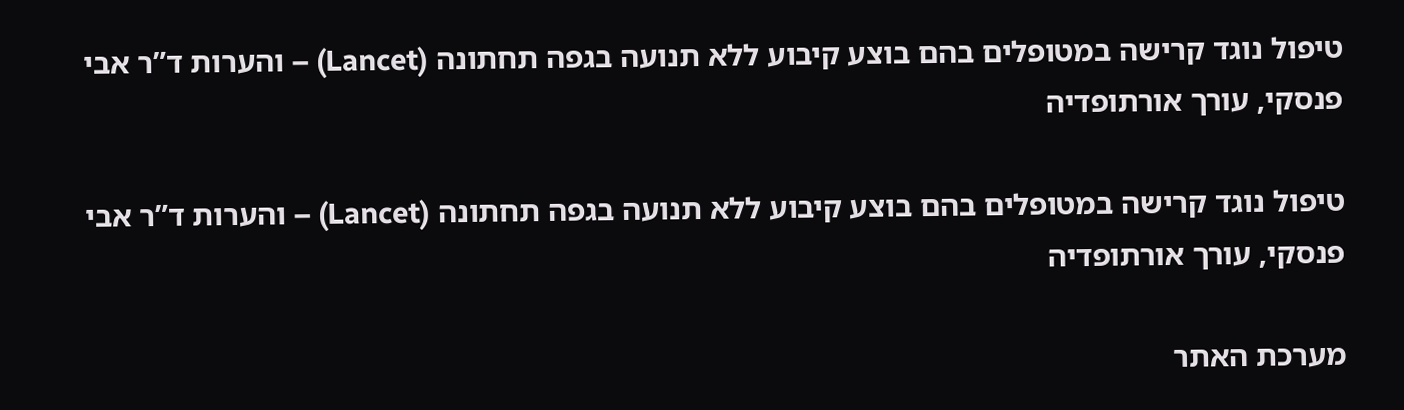טיפול נוגד קרישה במטופלים בהם בוצע קיבוע ללא תנועה בגפה תחתונה (Lancet) – והערות ד”ר אבי פנסקי, עורך אורתופדיה

טיפול נוגד קרישה במטופלים בהם בוצע קיבוע ללא תנועה בגפה תחתונה (Lancet) – והערות ד”ר אבי פנסקי, עורך אורתופדיה

מערכת האתר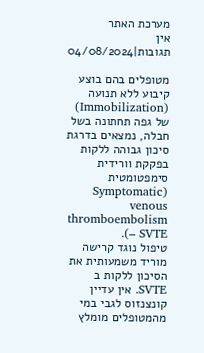מערכת האתר
אין תגובות|04/08/2024

מטופלים בהם בוצע קיבוע ללא תנועה (Immobilization) של גפה תחתונה בשל חבלה, נמצאים בדרגת סיכון גבוהה ללקות בפקקת וורידית סימפטומטית (Symptomatic venous thromboembolism – SVTE).
טיפול נוגד קרישה מוריד משמעותית את הסיכון ללקות ב SVTE. אין עדיין קונצנזוס לגבי במי מהמטופלים מומלץ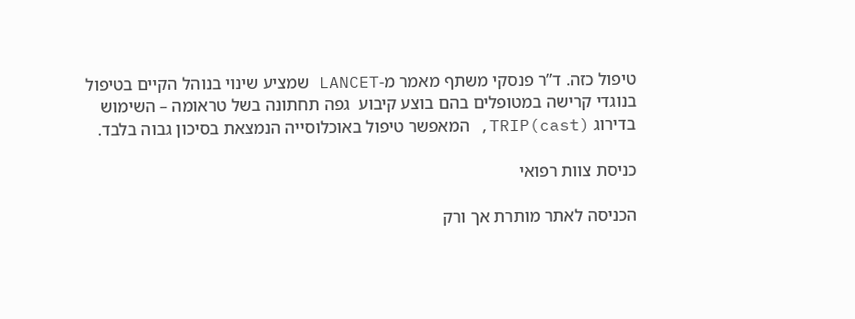טיפול כזה. ד”ר פנסקי משתף מאמר מ-LANCET שמציע שינוי בנוהל הקיים בטיפול בנוגדי קרישה במטופלים בהם בוצע קיבוע  גפה תחתונה בשל טראומה – השימוש בדירוג TRIP(cast), המאפשר טיפול באוכלוסייה הנמצאת בסיכון גבוה בלבד.

כניסת צוות רפואי

הכניסה לאתר מותרת אך ורק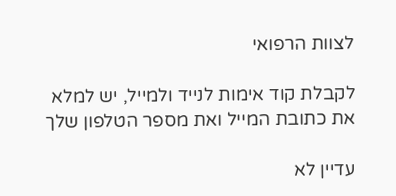לצוות הרפואי

לקבלת קוד אימות לנייד ולמייל, יש למלא את כתובת המייל ואת מספר הטלפון שלך

עדיין לא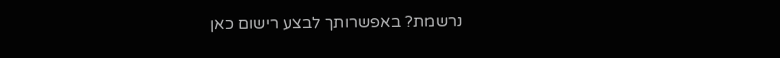נרשמת? באפשרותך לבצע רישום כאן